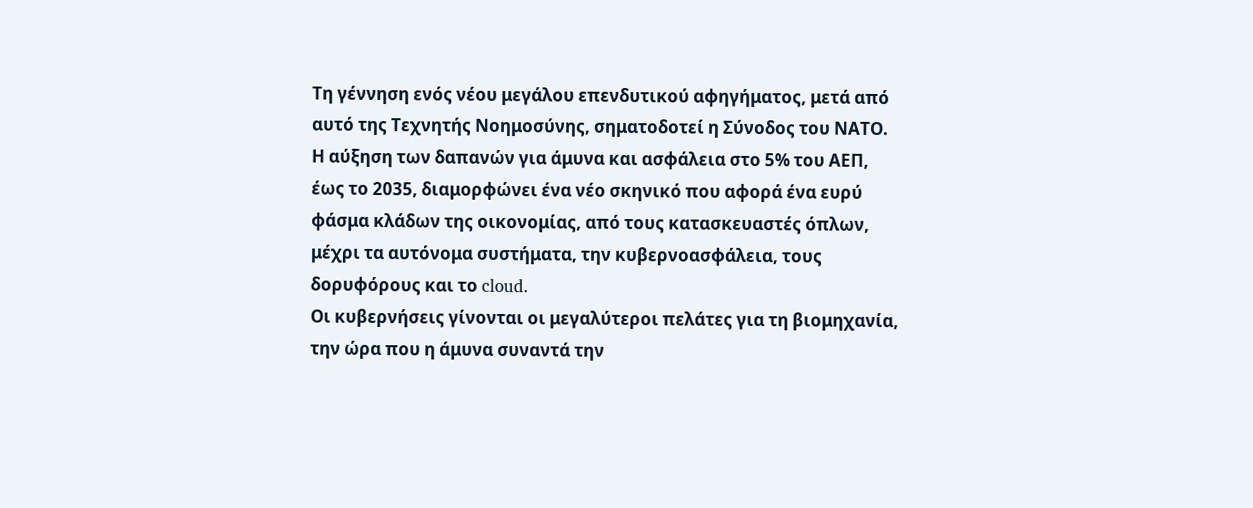Τη γέννηση ενός νέου μεγάλου επενδυτικού αφηγήματος, μετά από αυτό της Τεχνητής Νοημοσύνης, σηματοδοτεί η Σύνοδος του ΝΑΤΟ. Η αύξηση των δαπανών για άμυνα και ασφάλεια στο 5% του ΑΕΠ, έως το 2035, διαμορφώνει ένα νέο σκηνικό που αφορά ένα ευρύ φάσμα κλάδων της οικονομίας, από τους κατασκευαστές όπλων, μέχρι τα αυτόνομα συστήματα, την κυβερνοασφάλεια, τους δορυφόρους και το cloud.
Οι κυβερνήσεις γίνονται οι μεγαλύτεροι πελάτες για τη βιομηχανία, την ώρα που η άμυνα συναντά την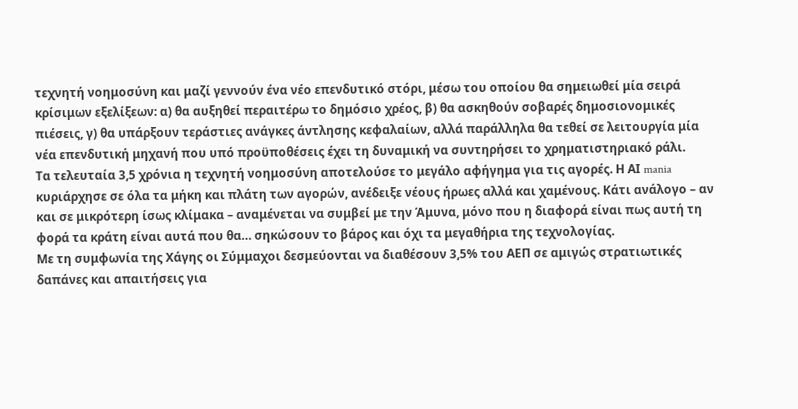τεχνητή νοημοσύνη και μαζί γεννούν ένα νέο επενδυτικό στόρι, μέσω του οποίου θα σημειωθεί μία σειρά κρίσιμων εξελίξεων: α) θα αυξηθεί περαιτέρω το δημόσιο χρέος, β) θα ασκηθούν σοβαρές δημοσιονομικές πιέσεις, γ) θα υπάρξουν τεράστιες ανάγκες άντλησης κεφαλαίων, αλλά παράλληλα θα τεθεί σε λειτουργία μία νέα επενδυτική μηχανή που υπό προϋποθέσεις έχει τη δυναμική να συντηρήσει το χρηματιστηριακό ράλι.
Τα τελευταία 3,5 χρόνια η τεχνητή νοημοσύνη αποτελούσε το μεγάλο αφήγημα για τις αγορές. Η ΑΙ mania κυριάρχησε σε όλα τα μήκη και πλάτη των αγορών, ανέδειξε νέους ήρωες αλλά και χαμένους. Κάτι ανάλογο – αν και σε μικρότερη ίσως κλίμακα – αναμένεται να συμβεί με την Άμυνα, μόνο που η διαφορά είναι πως αυτή τη φορά τα κράτη είναι αυτά που θα… σηκώσουν το βάρος και όχι τα μεγαθήρια της τεχνολογίας.
Με τη συμφωνία της Χάγης οι Σύμμαχοι δεσμεύονται να διαθέσουν 3,5% του ΑΕΠ σε αμιγώς στρατιωτικές δαπάνες και απαιτήσεις για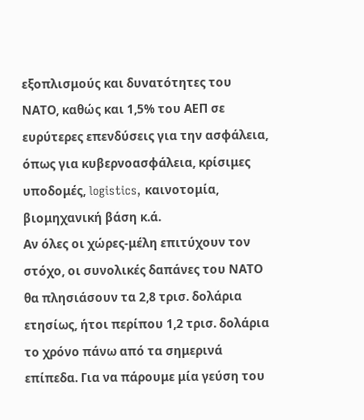εξοπλισμούς και δυνατότητες του ΝΑΤΟ, καθώς και 1,5% του ΑΕΠ σε ευρύτερες επενδύσεις για την ασφάλεια, όπως για κυβερνοασφάλεια, κρίσιμες υποδομές, logistics, καινοτομία, βιομηχανική βάση κ.ά.
Αν όλες οι χώρες-μέλη επιτύχουν τον στόχο, οι συνολικές δαπάνες του ΝΑΤΟ θα πλησιάσουν τα 2,8 τρισ. δολάρια ετησίως, ήτοι περίπου 1,2 τρισ. δολάρια το χρόνο πάνω από τα σημερινά επίπεδα. Για να πάρουμε μία γεύση του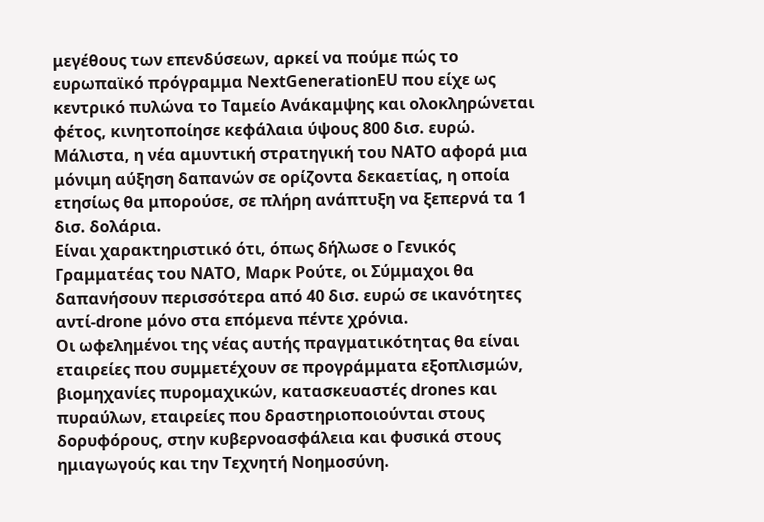μεγέθους των επενδύσεων, αρκεί να πούμε πώς το ευρωπαϊκό πρόγραμμα NextGenerationEU που είχε ως κεντρικό πυλώνα το Ταμείο Ανάκαμψης και ολοκληρώνεται φέτος, κινητοποίησε κεφάλαια ύψους 800 δισ. ευρώ. Μάλιστα, η νέα αμυντική στρατηγική του ΝΑΤΟ αφορά μια μόνιμη αύξηση δαπανών σε ορίζοντα δεκαετίας, η οποία ετησίως θα μπορούσε, σε πλήρη ανάπτυξη να ξεπερνά τα 1 δισ. δολάρια.
Είναι χαρακτηριστικό ότι, όπως δήλωσε ο Γενικός Γραμματέας του ΝΑΤΟ, Μαρκ Ρούτε, οι Σύμμαχοι θα δαπανήσουν περισσότερα από 40 δισ. ευρώ σε ικανότητες αντί-drone μόνο στα επόμενα πέντε χρόνια.
Οι ωφελημένοι της νέας αυτής πραγματικότητας θα είναι εταιρείες που συμμετέχουν σε προγράμματα εξοπλισμών, βιομηχανίες πυρομαχικών, κατασκευαστές drones και πυραύλων, εταιρείες που δραστηριοποιούνται στους δορυφόρους, στην κυβερνοασφάλεια και φυσικά στους ημιαγωγούς και την Τεχνητή Νοημοσύνη.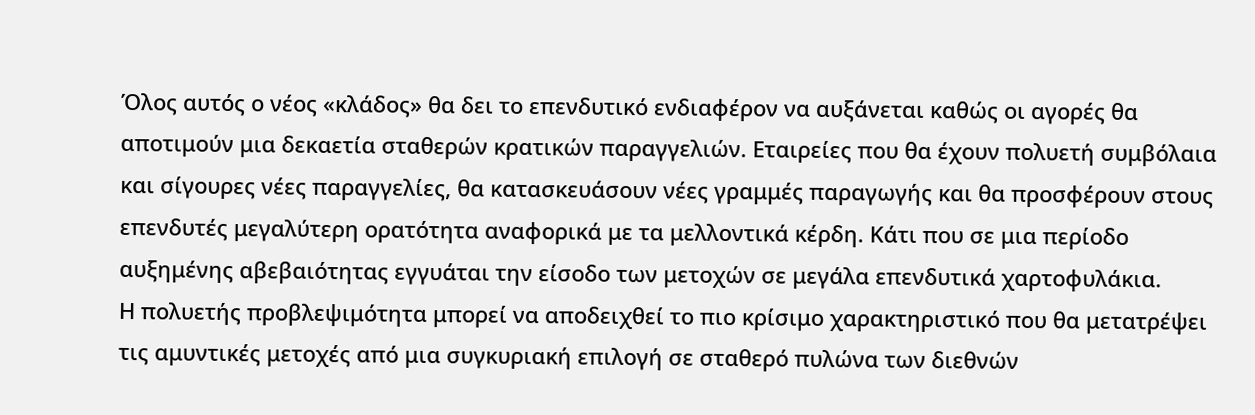Όλος αυτός ο νέος «κλάδος» θα δει το επενδυτικό ενδιαφέρον να αυξάνεται καθώς οι αγορές θα αποτιμούν μια δεκαετία σταθερών κρατικών παραγγελιών. Εταιρείες που θα έχουν πολυετή συμβόλαια και σίγουρες νέες παραγγελίες, θα κατασκευάσουν νέες γραμμές παραγωγής και θα προσφέρουν στους επενδυτές μεγαλύτερη ορατότητα αναφορικά με τα μελλοντικά κέρδη. Κάτι που σε μια περίοδο αυξημένης αβεβαιότητας εγγυάται την είσοδο των μετοχών σε μεγάλα επενδυτικά χαρτοφυλάκια.
Η πολυετής προβλεψιμότητα μπορεί να αποδειχθεί το πιο κρίσιμο χαρακτηριστικό που θα μετατρέψει τις αμυντικές μετοχές από μια συγκυριακή επιλογή σε σταθερό πυλώνα των διεθνών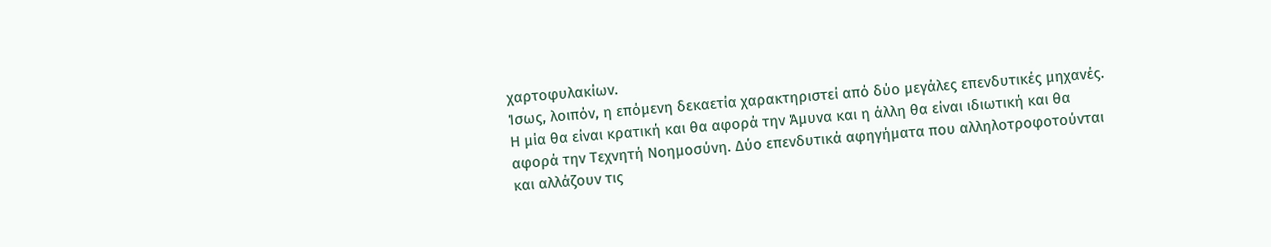χαρτοφυλακίων.
Ίσως, λοιπόν, η επόμενη δεκαετία χαρακτηριστεί από δύο μεγάλες επενδυτικές μηχανές. Η μία θα είναι κρατική και θα αφορά την Άμυνα και η άλλη θα είναι ιδιωτική και θα αφορά την Τεχνητή Νοημοσύνη. Δύο επενδυτικά αφηγήματα που αλληλοτροφοτούνται και αλλάζουν τις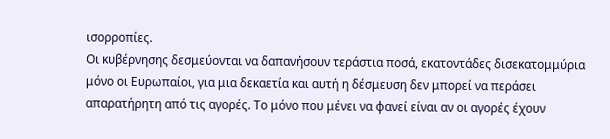ισορροπίες.
Οι κυβέρνησης δεσμεύονται να δαπανήσουν τεράστια ποσά, εκατοντάδες δισεκατομμύρια μόνο οι Ευρωπαίοι, για μια δεκαετία και αυτή η δέσμευση δεν μπορεί να περάσει απαρατήρητη από τις αγορές. Το μόνο που μένει να φανεί είναι αν οι αγορές έχουν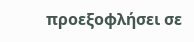προεξοφλήσει σε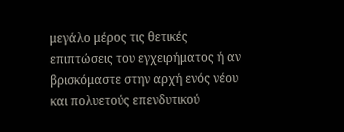μεγάλο μέρος τις θετικές επιπτώσεις του εγχειρήματος ή αν βρισκόμαστε στην αρχή ενός νέου και πολυετούς επενδυτικού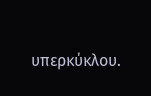υπερκύκλου.